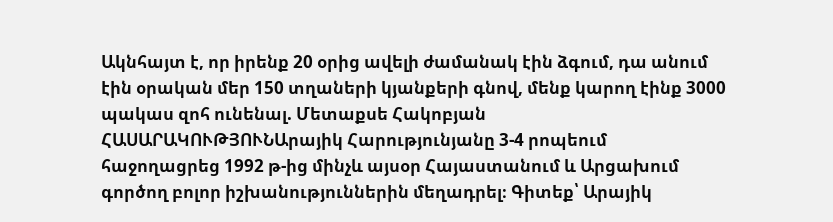Ակնհայտ է, որ իրենք 20 օրից ավելի ժամանակ էին ձգում, դա անում էին օրական մեր 150 տղաների կյանքերի գնով, մենք կարող էինք 3000 պակաս զոհ ունենալ. Մետաքսե Հակոբյան
ՀԱՍԱՐԱԿՈՒԹՅՈՒՆԱրայիկ Հարությունյանը 3-4 րոպեում հաջողացրեց 1992 թ-ից մինչև այսօր Հայաստանում և Արցախում գործող բոլոր իշխանություններին մեղադրել։ Գիտեք՝ Արայիկ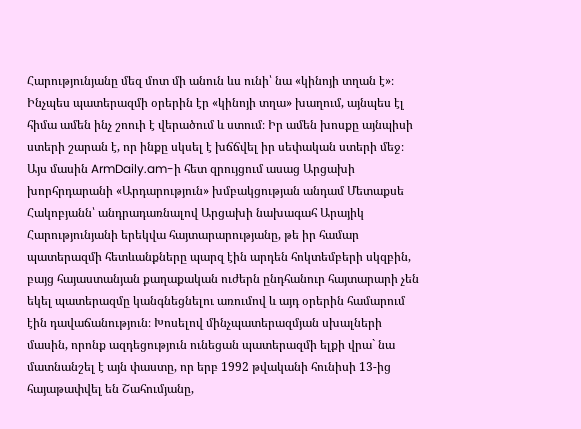Հարությունյանը մեզ մոտ մի անուն ևս ունի՝ նա «կինոյի տղան է»։ Ինչպես պատերազմի օրերին էր «կինոյի տղա» խաղում, այնպես էլ հիմա ամեն ինչ շոուի է վերածում և ստում։ Իր ամեն խոսքը այնպիսի ստերի շարան է, որ ինքը սկսել է խճճվել իր սեփական ստերի մեջ։
Այս մասին ArmDaily.am-ի հետ զրույցում ասաց Արցախի խորհրդարանի «Արդարություն» խմբակցության անդամ Մետաքսե Հակոբյանն՝ անդրադառնալով Արցախի նախագահ Արայիկ Հարությունյանի երեկվա հայտարարությանը, թե իր համար պատերազմի հետևանքները պարզ էին արդեն հոկտեմբերի սկզբին, բայց հայաստանյան քաղաքական ուժերն ընդհանուր հայտարարի չեն եկել պատերազմը կանգնեցնելու առումով և այդ օրերին համարում էին դավաճանություն։ Խոսելով մինչպատերազմյան սխալների մասին, որոնք ազդեցություն ունեցան պատերազմի ելքի վրա` նա մատնանշել է այն փաստը, որ երբ 1992 թվականի հունիսի 13-ից հայաթափվել են Շահումյանը,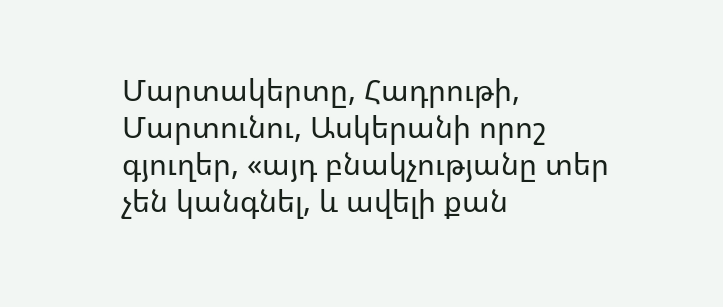Մարտակերտը, Հադրութի, Մարտունու, Ասկերանի որոշ գյուղեր, «այդ բնակչությանը տեր չեն կանգնել, և ավելի քան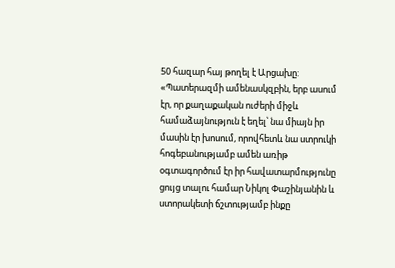50 հազար հայ թողել է Արցախը:
«Պատերազմի ամենասկզբին, երբ ասում էր, որ քաղաքական ուժերի միջև համաձայնություն է եղել՝ նա միայն իր մասին էր խոսում, որովհետև նա ստրուկի հոգեբանությամբ ամեն առիթ օգտագործում էր իր հավատարմությունը ցույց տալու համար Նիկոլ Փաշինյանին և ստորակետի ճշտությամբ ինքը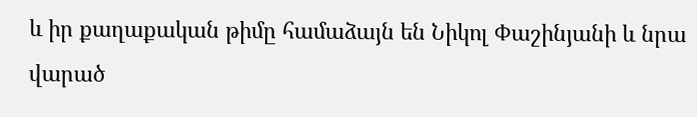և իր քաղաքական թիմը համաձայն են Նիկոլ Փաշինյանի և նրա վարած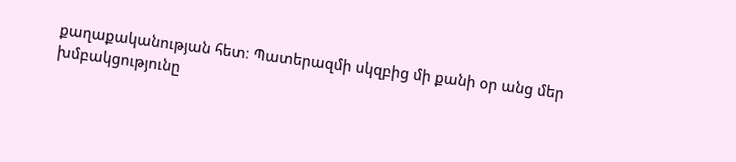քաղաքականության հետ։ Պատերազմի սկզբից մի քանի օր անց մեր խմբակցությունը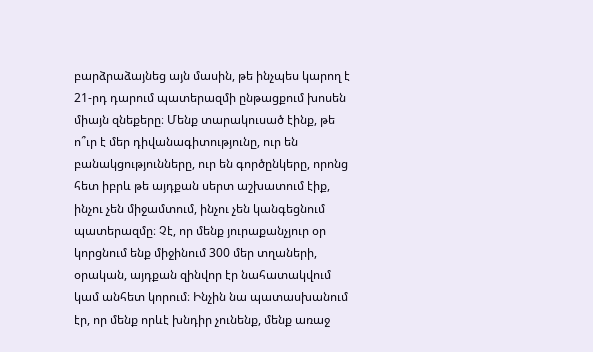բարձրաձայնեց այն մասին, թե ինչպես կարող է 21-րդ դարում պատերազմի ընթացքում խոսեն միայն զնեքերը։ Մենք տարակուսած էինք, թե ո՞ւր է մեր դիվանագիտությունը, ուր են բանակցությունները, ուր են գործընկերը, որոնց հետ իբրև թե այդքան սերտ աշխատում էիք, ինչու չեն միջամտում, ինչու չեն կանգեցնում պատերազմը։ Չէ, որ մենք յուրաքանչյուր օր կորցնում ենք միջինում 300 մեր տղաների, օրական, այդքան զինվոր էր նահատակվում կամ անհետ կորում։ Ինչին նա պատասխանում էր, որ մենք որևէ խնդիր չունենք, մենք առաջ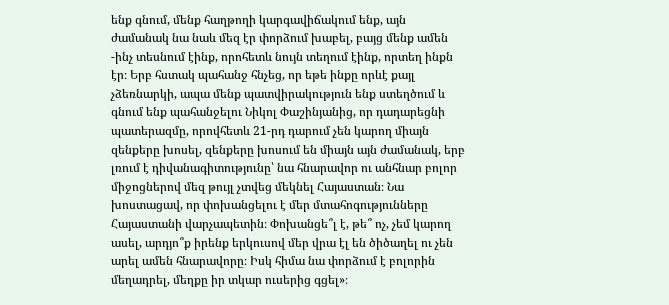ենք գնում, մենք հաղթողի կարգավիճակում ենք, այն ժամանակ նա նաև մեզ էր փորձում խաբել, բայց մենք ամեն -ինչ տեսնում էինք, որոհետև նույն տեղում էինք, որտեղ ինքն էր։ Երբ հստակ պահանջ հնչեց, որ եթե ինքը որևէ քայլ չձեռնարկի, ապա մենք պատվիրակություն ենք ստեղծում և գնում ենք պահանջելու Նիկոլ Փաշինյանից, որ դադարեցնի պատերազմը, որովհետև 21-րդ դարում չեն կարող միայն զենքերը խոսել, զենքերը խոսում են միայն այն ժամանակ, երբ լռում է դիվանագիտությունը՝ նա հնարավոր ու անհնար բոլոր միջոցներով մեզ թույլ չտվեց մեկնել Հայաստան։ Նա խոստացավ, որ փոխանցելու է մեր մտահոգությունները Հայաստանի վարչապետին։ Փոխանցե՞լ է, թե՞ ոչ, չեմ կարող ասել, արդյո՞ք իրենք երկուսով մեր վրա էլ են ծիծաղել ու չեն արել ամեն հնարավորը։ Իսկ հիմա նա փորձում է բոլորին մեղադրել, մեղքը իր տկար ուսերից գցել»։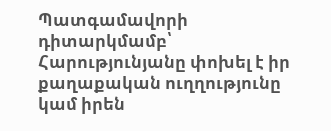Պատգամավորի դիտարկմամբ՝ Հարությունյանը փոխել է իր քաղաքական ուղղությունը կամ իրեն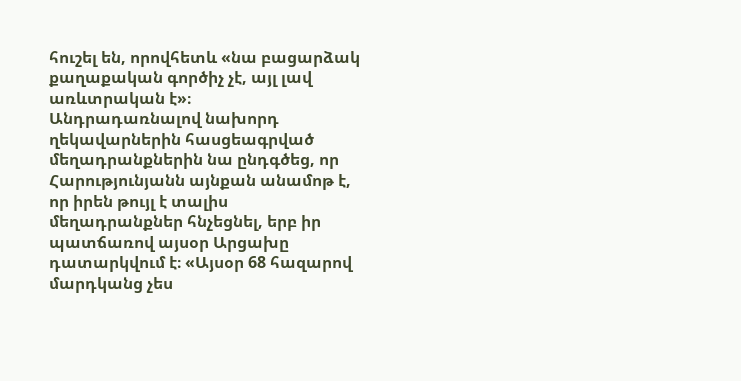հուշել են, որովհետև «նա բացարձակ քաղաքական գործիչ չէ, այլ լավ առևտրական է»։
Անդրադառնալով նախորդ ղեկավարներին հասցեագրված մեղադրանքներին նա ընդգծեց, որ Հարությունյանն այնքան անամոթ է, որ իրեն թույլ է տալիս մեղադրանքներ հնչեցնել, երբ իր պատճառով այսօր Արցախը դատարկվում է։ «Այսօր 68 հազարով մարդկանց չես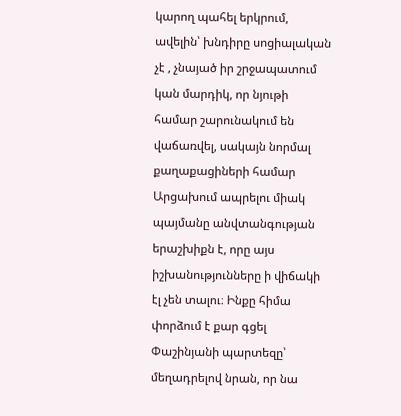կարող պահել երկրում, ավելին՝ խնդիրը սոցիալական չէ , չնայած իր շրջապատում կան մարդիկ, որ նյութի համար շարունակում են վաճառվել, սակայն նորմալ քաղաքացիների համար Արցախում ապրելու միակ պայմանը անվտանգության երաշխիքն է, որը այս իշխանությունները ի վիճակի էլ չեն տալու։ Ինքը հիմա փորձում է քար գցել Փաշինյանի պարտեզը՝ մեղադրելով նրան, որ նա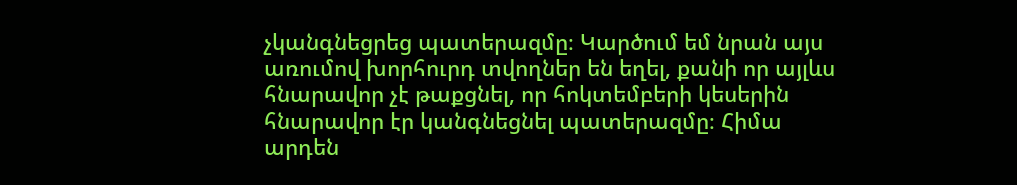չկանգնեցրեց պատերազմը։ Կարծում եմ նրան այս առումով խորհուրդ տվողներ են եղել, քանի որ այլևս հնարավոր չէ թաքցնել, որ հոկտեմբերի կեսերին հնարավոր էր կանգնեցնել պատերազմը։ Հիմա արդեն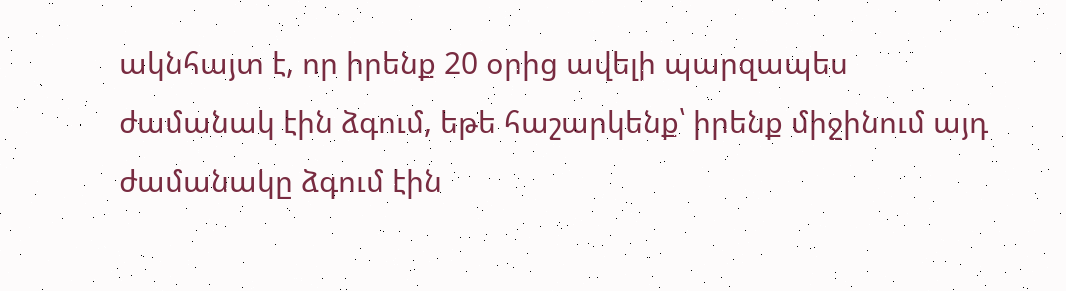ակնհայտ է, որ իրենք 20 օրից ավելի պարզապես ժամանակ էին ձգում, եթե հաշարկենք՝ իրենք միջինում այդ ժամանակը ձգում էին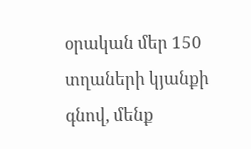օրական մեր 150 տղաների կյանքի գնով, մենք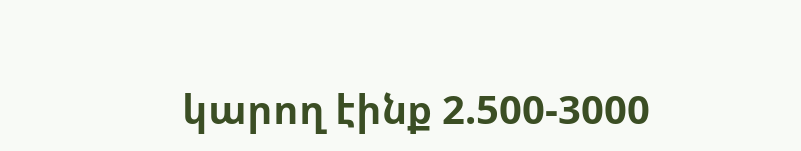կարող էինք 2.500-3000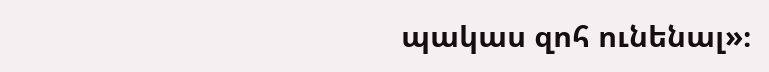պակաս զոհ ունենալ»։